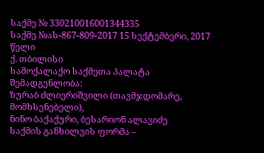საქმე № 330210016001344335
საქმე №ას-867-809-2017 15 სექტემბერი, 2017 წელი
ქ. თბილისი
სამოქალაქო საქმეთა პალატა
შემადგენლობა:
ზურაბ ძლიერიშვილი (თავმჯდომარე, მომხსენებელი),
ნინო ბაქაქური, ბესარიონ ალავიძე
საქმის განხილვის ფორმა –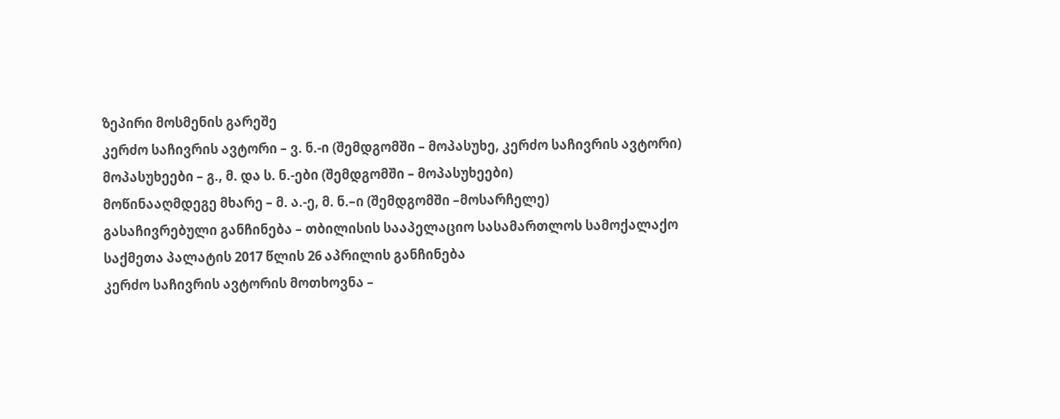ზეპირი მოსმენის გარეშე
კერძო საჩივრის ავტორი – ვ. ნ.-ი (შემდგომში – მოპასუხე, კერძო საჩივრის ავტორი)
მოპასუხეები – გ., მ. და ს. ნ.-ები (შემდგომში – მოპასუხეები)
მოწინააღმდეგე მხარე – მ. ა.-ე, მ. ნ.–ი (შემდგომში –მოსარჩელე)
გასაჩივრებული განჩინება – თბილისის სააპელაციო სასამართლოს სამოქალაქო საქმეთა პალატის 2017 წლის 26 აპრილის განჩინება
კერძო საჩივრის ავტორის მოთხოვნა –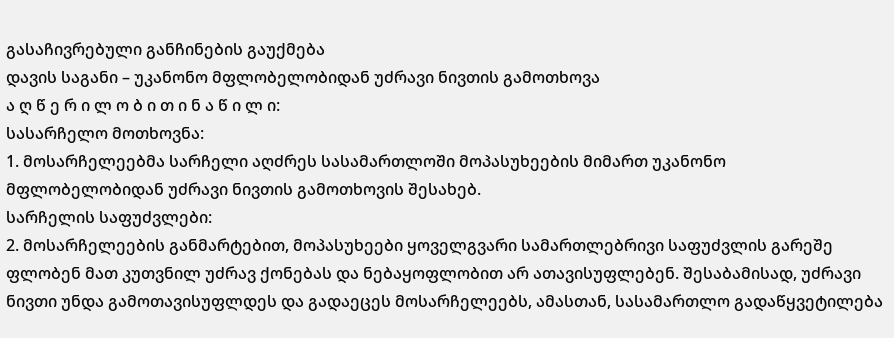გასაჩივრებული განჩინების გაუქმება
დავის საგანი – უკანონო მფლობელობიდან უძრავი ნივთის გამოთხოვა
ა ღ წ ე რ ი ლ ო ბ ი თ ი ნ ა წ ი ლ ი:
სასარჩელო მოთხოვნა:
1. მოსარჩელეებმა სარჩელი აღძრეს სასამართლოში მოპასუხეების მიმართ უკანონო მფლობელობიდან უძრავი ნივთის გამოთხოვის შესახებ.
სარჩელის საფუძვლები:
2. მოსარჩელეების განმარტებით, მოპასუხეები ყოველგვარი სამართლებრივი საფუძვლის გარეშე ფლობენ მათ კუთვნილ უძრავ ქონებას და ნებაყოფლობით არ ათავისუფლებენ. შესაბამისად, უძრავი ნივთი უნდა გამოთავისუფლდეს და გადაეცეს მოსარჩელეებს, ამასთან, სასამართლო გადაწყვეტილება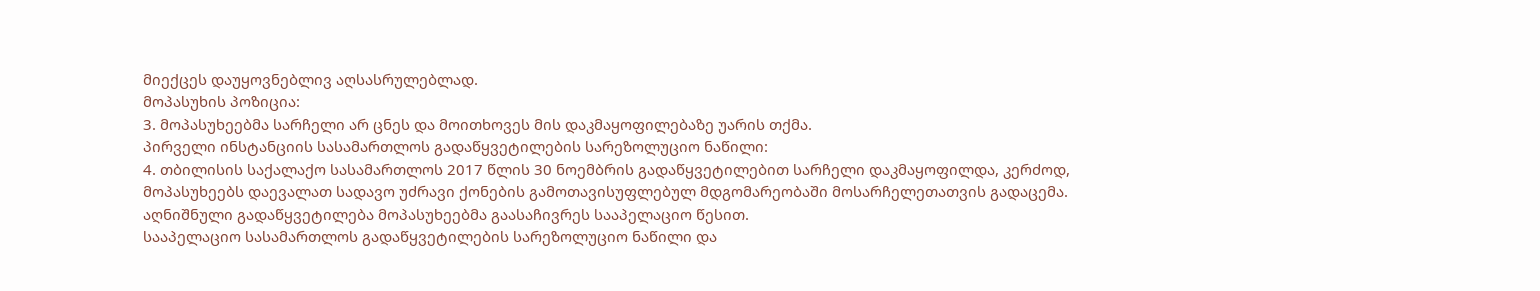მიექცეს დაუყოვნებლივ აღსასრულებლად.
მოპასუხის პოზიცია:
3. მოპასუხეებმა სარჩელი არ ცნეს და მოითხოვეს მის დაკმაყოფილებაზე უარის თქმა.
პირველი ინსტანციის სასამართლოს გადაწყვეტილების სარეზოლუციო ნაწილი:
4. თბილისის საქალაქო სასამართლოს 2017 წლის 30 ნოემბრის გადაწყვეტილებით სარჩელი დაკმაყოფილდა, კერძოდ, მოპასუხეებს დაევალათ სადავო უძრავი ქონების გამოთავისუფლებულ მდგომარეობაში მოსარჩელეთათვის გადაცემა. აღნიშნული გადაწყვეტილება მოპასუხეებმა გაასაჩივრეს სააპელაციო წესით.
სააპელაციო სასამართლოს გადაწყვეტილების სარეზოლუციო ნაწილი და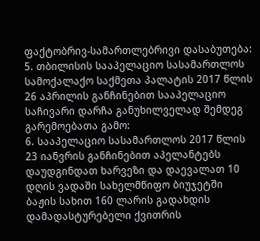ფაქტობრივ-სამართლებრივი დასაბუთება:
5. თბილისის სააპელაციო სასამართლოს სამოქალაქო საქმეთა პალატის 2017 წლის 26 აპრილის განჩინებით სააპელაციო საჩივარი დარჩა განუხილველად შემდეგ გარემოებათა გამო:
6. სააპელაციო სასამართლოს 2017 წლის 23 იანვრის განჩინებით აპელანტებს დაუდგინდათ ხარვეზი და დაევალათ 10 დღის ვადაში სახელმწიფო ბიუჯეტში ბაჟის სახით 160 ლარის გადახდის დამადასტურებელი ქვითრის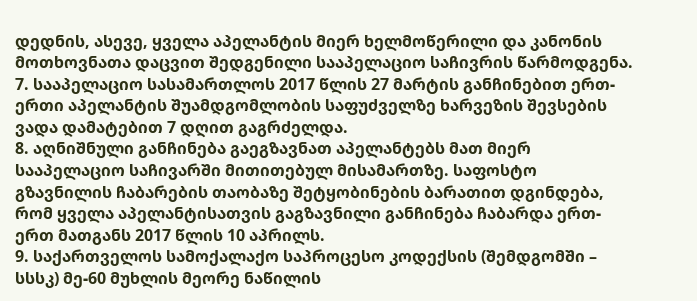დედნის, ასევე, ყველა აპელანტის მიერ ხელმოწერილი და კანონის მოთხოვნათა დაცვით შედგენილი სააპელაციო საჩივრის წარმოდგენა.
7. სააპელაციო სასამართლოს 2017 წლის 27 მარტის განჩინებით ერთ-ერთი აპელანტის შუამდგომლობის საფუძველზე ხარვეზის შევსების ვადა დამატებით 7 დღით გაგრძელდა.
8. აღნიშნული განჩინება გაეგზავნათ აპელანტებს მათ მიერ სააპელაციო საჩივარში მითითებულ მისამართზე. საფოსტო გზავნილის ჩაბარების თაობაზე შეტყობინების ბარათით დგინდება, რომ ყველა აპელანტისათვის გაგზავნილი განჩინება ჩაბარდა ერთ-ერთ მათგანს 2017 წლის 10 აპრილს.
9. საქართველოს სამოქალაქო საპროცესო კოდექსის (შემდგომში – სსსკ) მე-60 მუხლის მეორე ნაწილის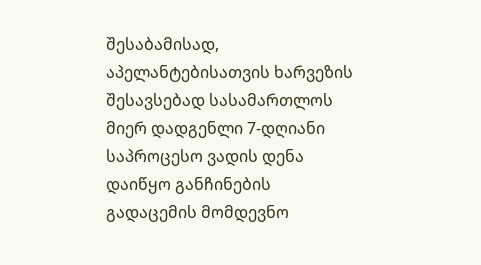შესაბამისად, აპელანტებისათვის ხარვეზის შესავსებად სასამართლოს მიერ დადგენლი 7-დღიანი საპროცესო ვადის დენა დაიწყო განჩინების გადაცემის მომდევნო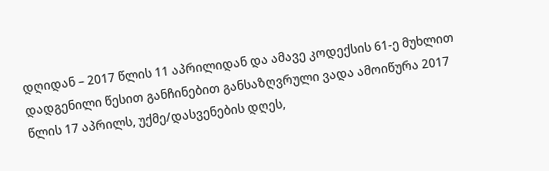დღიდან – 2017 წლის 11 აპრილიდან და ამავე კოდექსის 61-ე მუხლით დადგენილი წესით განჩინებით განსაზღვრული ვადა ამოიწურა 2017 წლის 17 აპრილს, უქმე/დასვენების დღეს,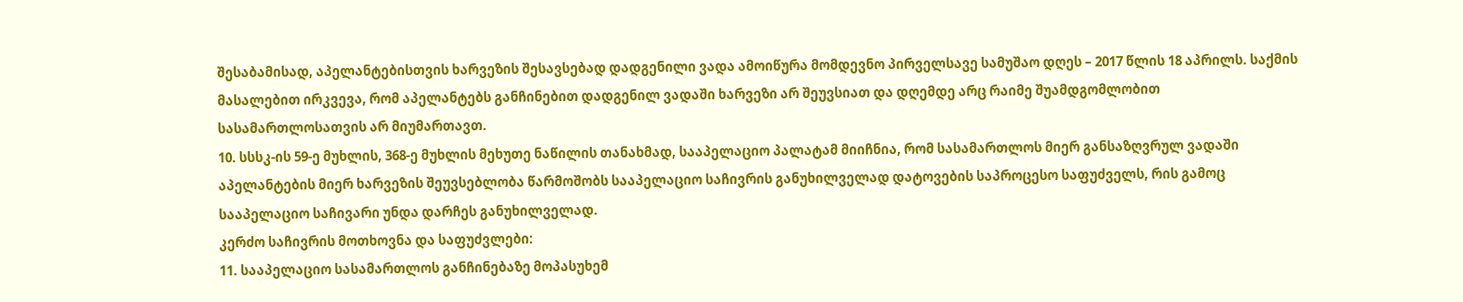შესაბამისად, აპელანტებისთვის ხარვეზის შესავსებად დადგენილი ვადა ამოიწურა მომდევნო პირველსავე სამუშაო დღეს – 2017 წლის 18 აპრილს. საქმის მასალებით ირკვევა, რომ აპელანტებს განჩინებით დადგენილ ვადაში ხარვეზი არ შეუვსიათ და დღემდე არც რაიმე შუამდგომლობით სასამართლოსათვის არ მიუმართავთ.
10. სსსკ-ის 59-ე მუხლის, 368-ე მუხლის მეხუთე ნაწილის თანახმად, სააპელაციო პალატამ მიიჩნია, რომ სასამართლოს მიერ განსაზღვრულ ვადაში აპელანტების მიერ ხარვეზის შეუვსებლობა წარმოშობს სააპელაციო საჩივრის განუხილველად დატოვების საპროცესო საფუძველს, რის გამოც სააპელაციო საჩივარი უნდა დარჩეს განუხილველად.
კერძო საჩივრის მოთხოვნა და საფუძვლები:
11. სააპელაციო სასამართლოს განჩინებაზე მოპასუხემ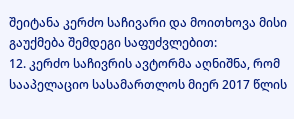შეიტანა კერძო საჩივარი და მოითხოვა მისი გაუქმება შემდეგი საფუძვლებით:
12. კერძო საჩივრის ავტორმა აღნიშნა, რომ სააპელაციო სასამართლოს მიერ 2017 წლის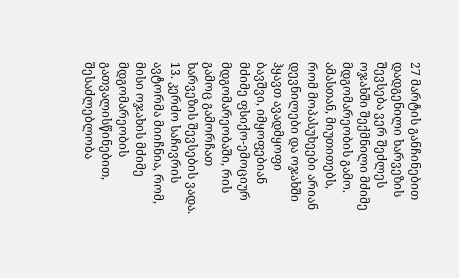27 მარტის განჩინებით დადგენილი ხარვეზის შევსება ვერ შეძლეს ოჯახში შექმნილი მძიმე მდგომარეობის გამო. ამასთან, მიუთითებს, რომ მოპასუხეები არიან დევნილები და ოჯახში ჰყავთ ავადმყოფი ბავშვი, იმყოფებიან მძიმე ფსიქო-ემოციურ მდგომარეობაში, რის გამოც გამორჩათ ხარვეზის შევსების ვადა.
13. კერძო საჩივრის ავტორმა მიიჩნია, რომ, მისი ოჯახის მძიმე მდგომარეობის გათვალისწინებით, შესაძლებლობა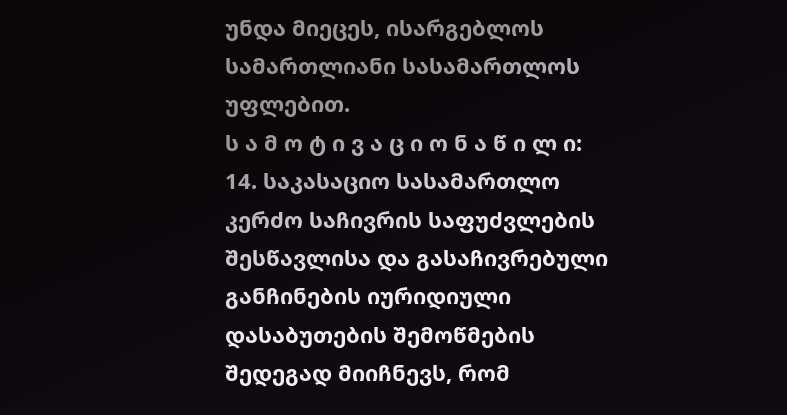უნდა მიეცეს, ისარგებლოს სამართლიანი სასამართლოს უფლებით.
ს ა მ ო ტ ი ვ ა ც ი ო ნ ა წ ი ლ ი:
14. საკასაციო სასამართლო კერძო საჩივრის საფუძვლების შესწავლისა და გასაჩივრებული განჩინების იურიდიული დასაბუთების შემოწმების შედეგად მიიჩნევს, რომ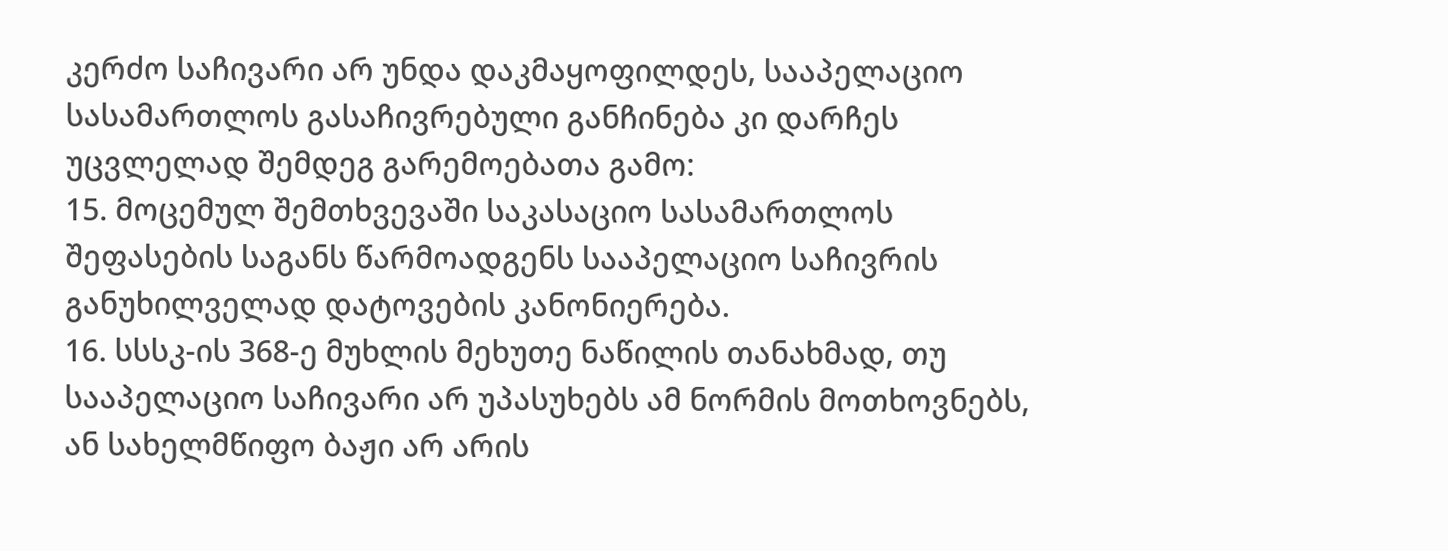კერძო საჩივარი არ უნდა დაკმაყოფილდეს, სააპელაციო სასამართლოს გასაჩივრებული განჩინება კი დარჩეს უცვლელად შემდეგ გარემოებათა გამო:
15. მოცემულ შემთხვევაში საკასაციო სასამართლოს შეფასების საგანს წარმოადგენს სააპელაციო საჩივრის განუხილველად დატოვების კანონიერება.
16. სსსკ-ის 368-ე მუხლის მეხუთე ნაწილის თანახმად, თუ სააპელაციო საჩივარი არ უპასუხებს ამ ნორმის მოთხოვნებს, ან სახელმწიფო ბაჟი არ არის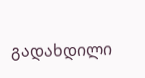გადახდილი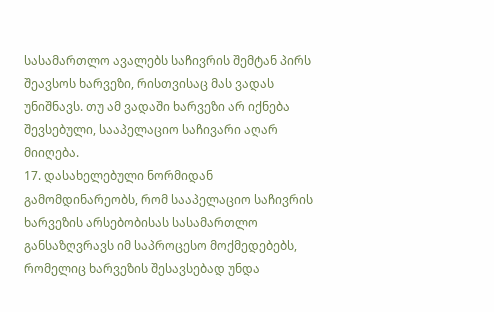სასამართლო ავალებს საჩივრის შემტან პირს შეავსოს ხარვეზი, რისთვისაც მას ვადას უნიშნავს. თუ ამ ვადაში ხარვეზი არ იქნება შევსებული, სააპელაციო საჩივარი აღარ მიიღება.
17. დასახელებული ნორმიდან გამომდინარეობს, რომ სააპელაციო საჩივრის ხარვეზის არსებობისას სასამართლო განსაზღვრავს იმ საპროცესო მოქმედებებს, რომელიც ხარვეზის შესავსებად უნდა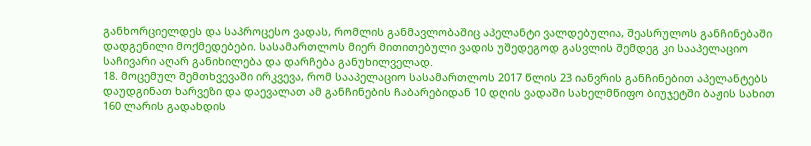განხორციელდეს და საპროცესო ვადას, რომლის განმავლობაშიც აპელანტი ვალდებულია, შეასრულოს განჩინებაში დადგენილი მოქმედებები. სასამართლოს მიერ მითითებული ვადის უშედეგოდ გასვლის შემდეგ კი სააპელაციო საჩივარი აღარ განიხილება და დარჩება განუხილველად.
18. მოცემულ შემთხვევაში ირკვევა, რომ სააპელაციო სასამართლოს 2017 წლის 23 იანვრის განჩინებით აპელანტებს დაუდგინათ ხარვეზი და დაევალათ ამ განჩინების ჩაბარებიდან 10 დღის ვადაში სახელმწიფო ბიუჯეტში ბაჟის სახით 160 ლარის გადახდის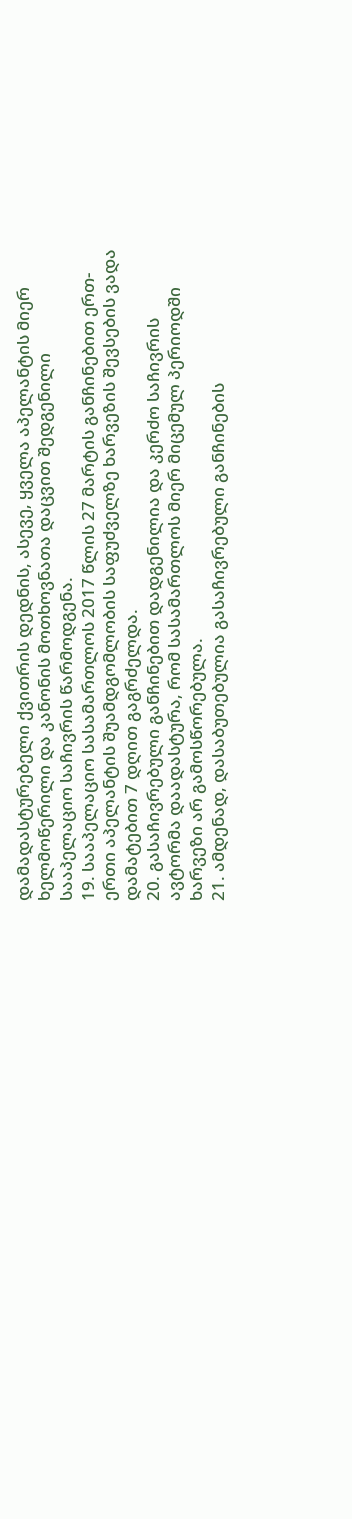დამადასტურებელი ქვითრის დედნის, ასევე, ყველა აპელანტის მიერ ხელმოწერილი და კანონის მოთხოვნათა დაცვით შედგენილი სააპელაციო საჩივრის წარმოდგენა.
19. სააპელაციო სასამართლოს 2017 წლის 27 მარტის განჩინებით ერთ-ერთი აპელანტის შუამდგომლობის საფუძველზე ხარვეზის შევსების ვადა დამატებით 7 დღით გაგრძელდა.
20. გასაჩივრებული განჩინებით დადგენილია და კერძო საჩივრის ავტორმა დაადასტურა, რომ სასამართლოს მიერ მიცემულ პერიოდში ხარვეზი არ გამოსწორებულა.
21. ამდენად, დასაბუთებულია გასაჩივრებული განჩინების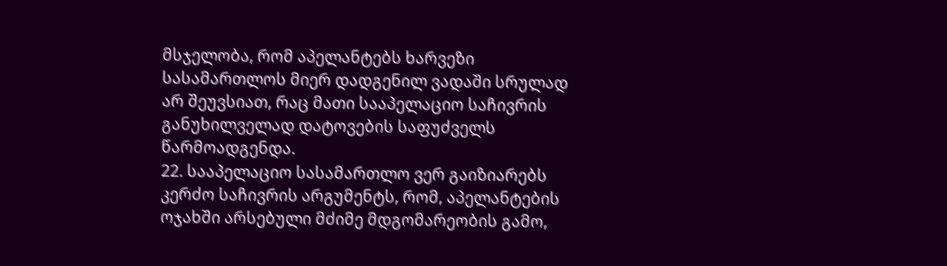მსჯელობა, რომ აპელანტებს ხარვეზი სასამართლოს მიერ დადგენილ ვადაში სრულად არ შეუვსიათ, რაც მათი სააპელაციო საჩივრის განუხილველად დატოვების საფუძველს წარმოადგენდა.
22. სააპელაციო სასამართლო ვერ გაიზიარებს კერძო საჩივრის არგუმენტს, რომ, აპელანტების ოჯახში არსებული მძიმე მდგომარეობის გამო,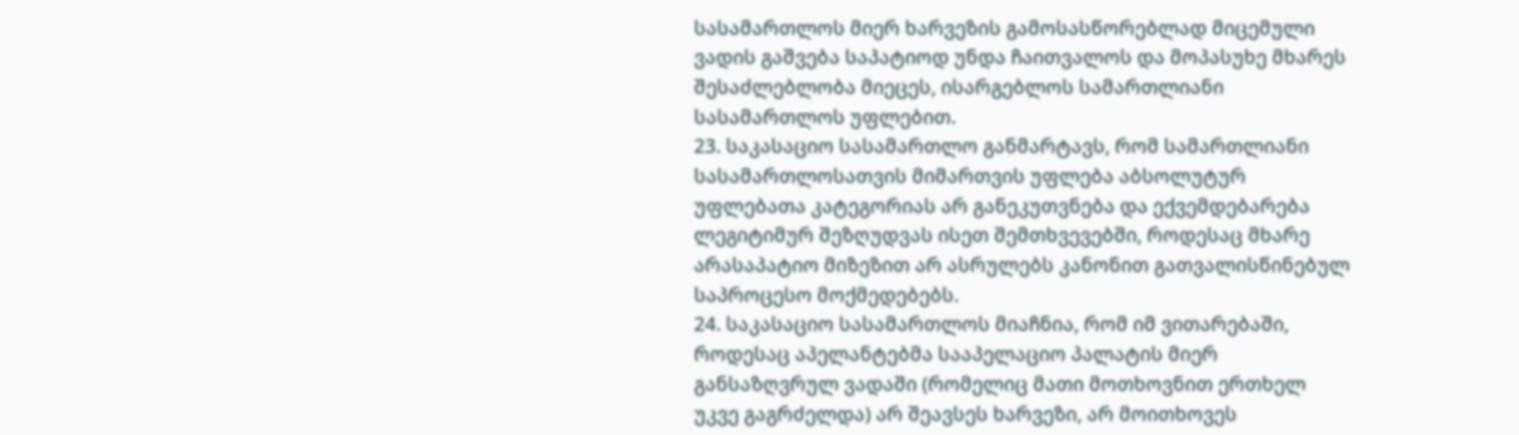სასამართლოს მიერ ხარვეზის გამოსასწორებლად მიცემული ვადის გაშვება საპატიოდ უნდა ჩაითვალოს და მოპასუხე მხარეს შესაძლებლობა მიეცეს, ისარგებლოს სამართლიანი სასამართლოს უფლებით.
23. საკასაციო სასამართლო განმარტავს, რომ სამართლიანი სასამართლოსათვის მიმართვის უფლება აბსოლუტურ უფლებათა კატეგორიას არ განეკუთვნება და ექვემდებარება ლეგიტიმურ შეზღუდვას ისეთ შემთხვევებში, როდესაც მხარე არასაპატიო მიზეზით არ ასრულებს კანონით გათვალისწინებულ საპროცესო მოქმედებებს.
24. საკასაციო სასამართლოს მიაჩნია, რომ იმ ვითარებაში, როდესაც აპელანტებმა სააპელაციო პალატის მიერ განსაზღვრულ ვადაში (რომელიც მათი მოთხოვნით ერთხელ უკვე გაგრძელდა) არ შეავსეს ხარვეზი, არ მოითხოვეს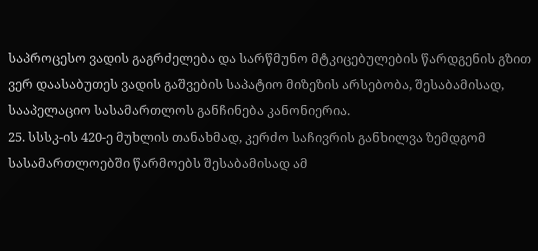საპროცესო ვადის გაგრძელება და სარწმუნო მტკიცებულების წარდგენის გზით ვერ დაასაბუთეს ვადის გაშვების საპატიო მიზეზის არსებობა, შესაბამისად, სააპელაციო სასამართლოს განჩინება კანონიერია.
25. სსსკ-ის 420-ე მუხლის თანახმად, კერძო საჩივრის განხილვა ზემდგომ სასამართლოებში წარმოებს შესაბამისად ამ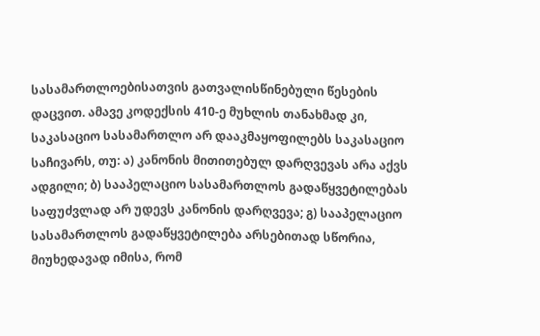სასამართლოებისათვის გათვალისწინებული წესების დაცვით. ამავე კოდექსის 410-ე მუხლის თანახმად კი, საკასაციო სასამართლო არ დააკმაყოფილებს საკასაციო საჩივარს, თუ: ა) კანონის მითითებულ დარღვევას არა აქვს ადგილი; ბ) სააპელაციო სასამართლოს გადაწყვეტილებას საფუძვლად არ უდევს კანონის დარღვევა; გ) სააპელაციო სასამართლოს გადაწყვეტილება არსებითად სწორია, მიუხედავად იმისა, რომ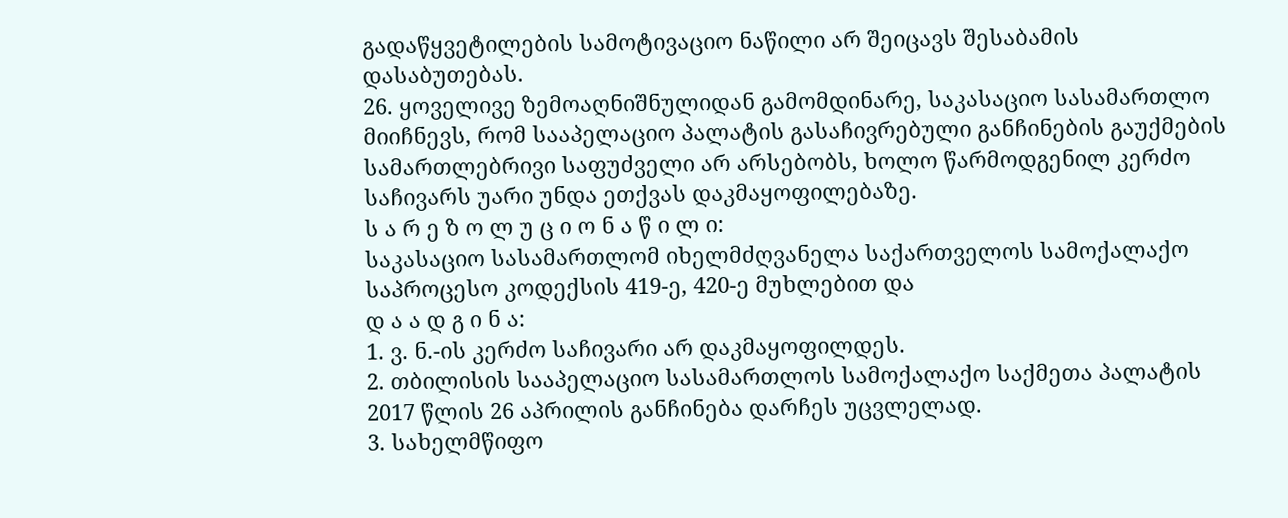გადაწყვეტილების სამოტივაციო ნაწილი არ შეიცავს შესაბამის დასაბუთებას.
26. ყოველივე ზემოაღნიშნულიდან გამომდინარე, საკასაციო სასამართლო მიიჩნევს, რომ სააპელაციო პალატის გასაჩივრებული განჩინების გაუქმების სამართლებრივი საფუძველი არ არსებობს, ხოლო წარმოდგენილ კერძო საჩივარს უარი უნდა ეთქვას დაკმაყოფილებაზე.
ს ა რ ე ზ ო ლ უ ც ი ო ნ ა წ ი ლ ი:
საკასაციო სასამართლომ იხელმძღვანელა საქართველოს სამოქალაქო საპროცესო კოდექსის 419-ე, 420-ე მუხლებით და
დ ა ა დ გ ი ნ ა:
1. ვ. ნ.-ის კერძო საჩივარი არ დაკმაყოფილდეს.
2. თბილისის სააპელაციო სასამართლოს სამოქალაქო საქმეთა პალატის 2017 წლის 26 აპრილის განჩინება დარჩეს უცვლელად.
3. სახელმწიფო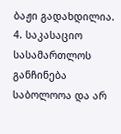ბაჟი გადახდილია.
4. საკასაციო სასამართლოს განჩინება საბოლოოა და არ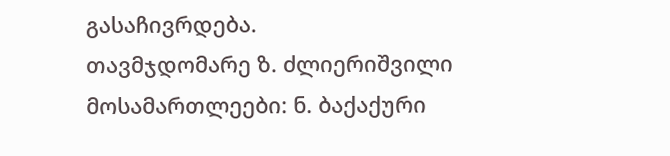გასაჩივრდება.
თავმჯდომარე ზ. ძლიერიშვილი
მოსამართლეები: ნ. ბაქაქური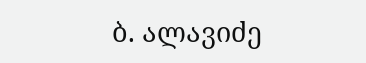ბ. ალავიძე